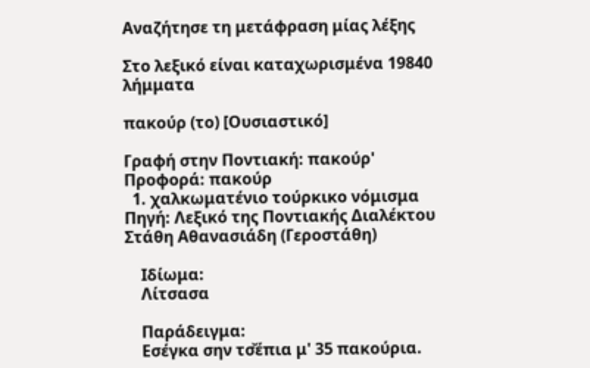Αναζήτησε τη μετάφραση μίας λέξης

Στο λεξικό είναι καταχωρισμένα 19840 λήμματα

πακούρ (το) [Ουσιαστικό]

Γραφή στην Ποντιακή: πακούρ' Προφορά: πακούρ
  1. χαλκωματένιο τούρκικο νόμισμα Πηγή: Λεξικό της Ποντιακής Διαλέκτου Στάθη Αθανασιάδη (Γεροστάθη)

    Ιδίωμα:
    Λίτσασα

    Παράδειγμα:
    Εσέγκα σην τσ̌έπια μ' 35 πακούρια.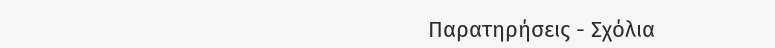Παρατηρήσεις - Σχόλια